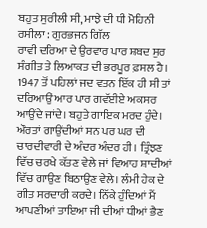ਬਹੁਤ ਸੁਰੀਲੀ ਸੀ, ਮਾਝੇ ਦੀ ਧੀ ਮੋਹਿਨੀ ਰਸੀਲਾ : ਗੁਰਭਜਨ ਗਿੱਲ
ਰਾਵੀ ਦਰਿਆ ਦੇ ਉਰਵਾਰ ਪਾਰ ਸ਼ਬਦ ਸੁਰ ਸੰਗੀਤ ਤੇ ਲਿਆਕਤ ਦੀ ਭਰਪੂਰ ਫ਼ਸਲ ਹੈ। 1947 ਤੋਂ ਪਹਿਲਾਂ ਜਦ ਵਤਨ ਇੱਕ ਹੀ ਸੀ ਤਾਂ ਦਰਿਆਉਂ ਆਰ ਪਾਰ ਗਵੱਈਏ ਅਕਸਰ ਆਉਂਦੇ ਜਾਂਦੇ। ਬਹੁਤੇ ਗਾਇਕ ਮਰਦ ਹੁੰਦੇ। ਔਰਤਾਂ ਗਾਉਂਦੀਆਂ ਸਨ ਪਰ ਘਰ ਦੀ ਚਾਰਦੀਵਾਰੀ ਦੇ ਅੰਦਰ ਅੰਦਰ ਹੀ। ਤ੍ਰਿੰਝਣ ਵਿੱਚ ਚਰਖੇ ਕੱਤਣ ਵੇਲੇ ਜਾਂ ਵਿਆਹ ਸ਼ਾਦੀਆਂ ਵਿੱਚ ਗਾਉਣ ਬਿਠਾਉਣ ਵੇਲੇ। ਲੰਮੀ ਹੇਕ ਦੇ ਗੀਤ ਸਰਦਾਰੀ ਕਰਦੇ। ਨਿੱਕੇ ਹੁੰਦਿਆਂ ਮੈਂ ਆਪਣੀਆਂ ਤਾਇਆ ਜੀ ਦੀਆਂ ਧੀਆਂ ਭੈਣ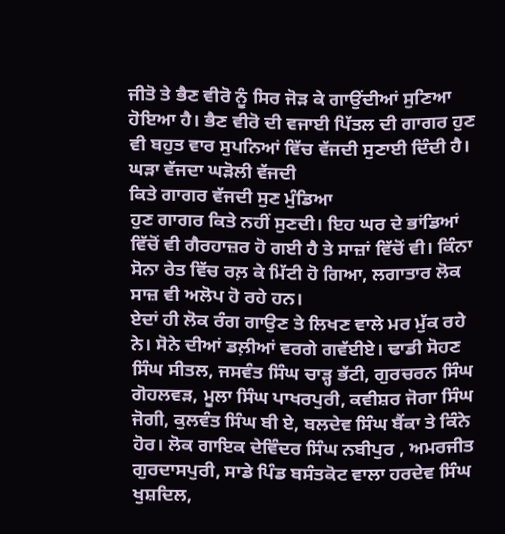ਜੀਤੋ ਤੇ ਭੈਣ ਵੀਰੋ ਨੂੰ ਸਿਰ ਜੋੜ ਕੇ ਗਾਉਂਦੀਆਂ ਸੁਣਿਆ ਹੋਇਆ ਹੈ। ਭੈਣ ਵੀਰੋ ਦੀ ਵਜਾਈ ਪਿੱਤਲ ਦੀ ਗਾਗਰ ਹੁਣ ਵੀ ਬਹੁਤ ਵਾਰ ਸੁਪਨਿਆਂ ਵਿੱਚ ਵੱਜਦੀ ਸੁਣਾਈ ਦਿੰਦੀ ਹੈ।
ਘੜਾ ਵੱਜਦਾ ਘੜੋਲੀ ਵੱਜਦੀ
ਕਿਤੇ ਗਾਗਰ ਵੱਜਦੀ ਸੁਣ ਮੁੰਡਿਆ
ਹੁਣ ਗਾਗਰ ਕਿਤੇ ਨਹੀਂ ਸੁਣਦੀ। ਇਹ ਘਰ ਦੇ ਭਾਂਡਿਆਂ ਵਿੱਚੋਂ ਵੀ ਗੈਰਹਾਜ਼ਰ ਹੋ ਗਈ ਹੈ ਤੇ ਸਾਜ਼ਾਂ ਵਿੱਚੋਂ ਵੀ। ਕਿੰਨਾ ਸੋਨਾ ਰੇਤ ਵਿੱਚ ਰਲ਼ ਕੇ ਮਿੱਟੀ ਹੋ ਗਿਆ, ਲਗਾਤਾਰ ਲੋਕ ਸਾਜ਼ ਵੀ ਅਲੋਪ ਹੋ ਰਹੇ ਹਨ।
ਏਦਾਂ ਹੀ ਲੋਕ ਰੰਗ ਗਾਉਣ ਤੇ ਲਿਖਣ ਵਾਲੇ ਮਰ ਮੁੱਕ ਰਹੇ ਨੇ। ਸੋਨੇ ਦੀਆਂ ਡਲ਼ੀਆਂ ਵਰਗੇ ਗਵੱਈਏ। ਢਾਡੀ ਸੋਹਣ ਸਿੰਘ ਸੀਤਲ, ਜਸਵੰਤ ਸਿੰਘ ਚਾੜ੍ਹ ਭੱਟੀ, ਗੁਰਚਰਨ ਸਿੰਘ ਗੋਹਲਵੜ, ਮੂਲਾ ਸਿੰਘ ਪਾਖਰਪੁਰੀ, ਕਵੀਸ਼ਰ ਜੋਗਾ ਸਿੰਘ ਜੋਗੀ, ਕੁਲਵੰਤ ਸਿੰਘ ਬੀ ਏ, ਬਲਦੇਵ ਸਿੰਘ ਬੈਂਕਾ ਤੇ ਕਿੰਨੇ ਹੋਰ। ਲੋਕ ਗਾਇਕ ਦੇਵਿੰਦਰ ਸਿੰਘ ਨਬੀਪੁਰ , ਅਮਰਜੀਤ ਗੁਰਦਾਸਪੁਰੀ, ਸਾਡੇ ਪਿੰਡ ਬਸੰਤਕੋਟ ਵਾਲਾ ਹਰਦੇਵ ਸਿੰਘ ਖੁਸ਼ਦਿਲ,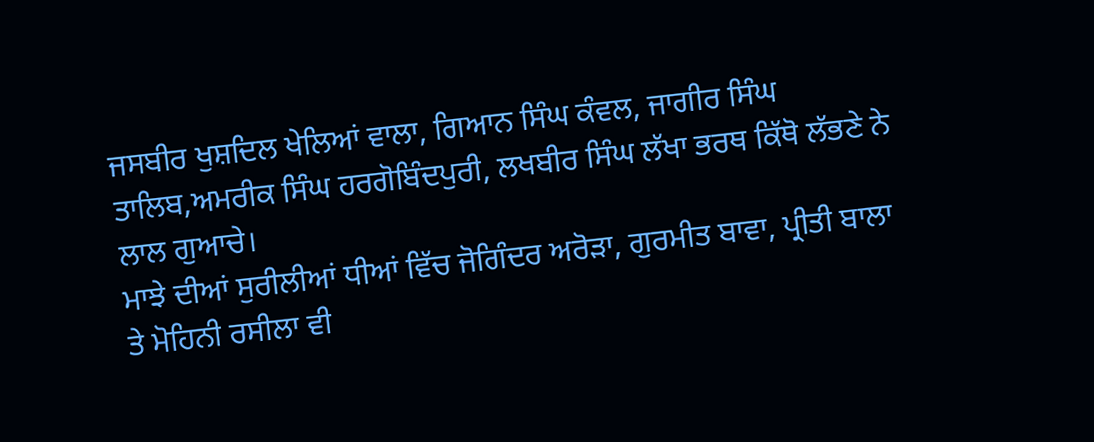ਜਸਬੀਰ ਖੁਸ਼ਦਿਲ ਖੇਲਿਆਂ ਵਾਲਾ, ਗਿਆਨ ਸਿੰਘ ਕੰਵਲ, ਜਾਗੀਰ ਸਿੰਘ ਤਾਲਿਬ,ਅਮਰੀਕ ਸਿੰਘ ਹਰਗੋਬਿੰਦਪੁਰੀ, ਲਖਬੀਰ ਸਿੰਘ ਲੱਖਾ ਭਰਥ ਕਿੱਥੋ ਲੱਭਣੇ ਨੇ ਲਾਲ ਗੁਆਚੇ।
ਮਾਝੇ ਦੀਆਂ ਸੁਰੀਲੀਆਂ ਧੀਆਂ ਵਿੱਚ ਜੋਗਿੰਦਰ ਅਰੋੜਾ, ਗੁਰਮੀਤ ਬਾਵਾ, ਪ੍ਰੀਤੀ ਬਾਲਾ ਤੇ ਮੋਹਿਨੀ ਰਸੀਲਾ ਵੀ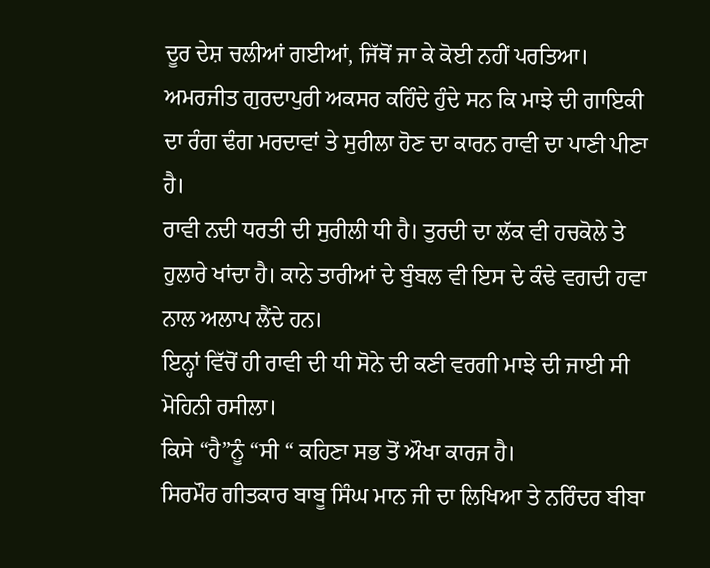ਦੂਰ ਦੇਸ਼ ਚਲੀਆਂ ਗਈਆਂ, ਜਿੱਥੋਂ ਜਾ ਕੇ ਕੋਈ ਨਹੀਂ ਪਰਤਿਆ।
ਅਮਰਜੀਤ ਗੁਰਦਾਪੁਰੀ ਅਕਸਰ ਕਹਿੰਦੇ ਹੁੰਦੇ ਸਨ ਕਿ ਮਾਝੇ ਦੀ ਗਾਇਕੀ ਦਾ ਰੰਗ ਢੰਗ ਮਰਦਾਵਾਂ ਤੇ ਸੁਰੀਲਾ ਹੋਣ ਦਾ ਕਾਰਨ ਰਾਵੀ ਦਾ ਪਾਣੀ ਪੀਣਾ ਹੈ।
ਰਾਵੀ ਨਦੀ ਧਰਤੀ ਦੀ ਸੁਰੀਲੀ ਧੀ ਹੈ। ਤੁਰਦੀ ਦਾ ਲੱਕ ਵੀ ਹਚਕੋਲੇ ਤੇ ਹੁਲਾਰੇ ਖਾਂਦਾ ਹੈ। ਕਾਨੇ ਤਾਰੀਆਂ ਦੇ ਬੁੰਬਲ ਵੀ ਇਸ ਦੇ ਕੰਢੇ ਵਗਦੀ ਹਵਾ ਨਾਲ ਅਲਾਪ ਲੈਂਦੇ ਹਨ।
ਇਨ੍ਹਾਂ ਵਿੱਚੋਂ ਹੀ ਰਾਵੀ ਦੀ ਧੀ ਸੋਨੇ ਦੀ ਕਣੀ ਵਰਗੀ ਮਾਝੇ ਦੀ ਜਾਈ ਸੀ ਮੋਹਿਨੀ ਰਸੀਲਾ।
ਕਿਸੇ “ਹੈ”ਨੂੰ “ਸੀ “ ਕਹਿਣਾ ਸਭ ਤੋਂ ਔਖਾ ਕਾਰਜ ਹੈ।
ਸਿਰਮੌਰ ਗੀਤਕਾਰ ਬਾਬੂ ਸਿੰਘ ਮਾਨ ਜੀ ਦਾ ਲਿਖਿਆ ਤੇ ਨਰਿੰਦਰ ਬੀਬਾ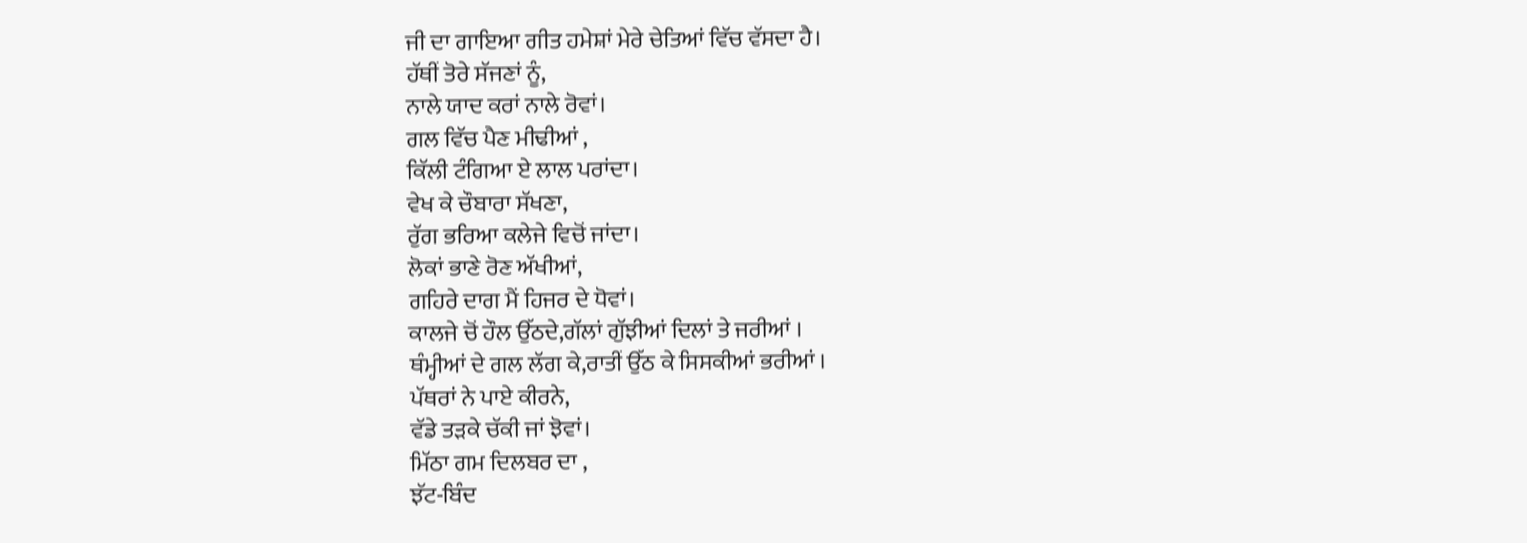ਜੀ ਦਾ ਗਾਇਆ ਗੀਤ ਹਮੇਸ਼ਾਂ ਮੇਰੇ ਚੇਤਿਆਂ ਵਿੱਚ ਵੱਸਦਾ ਹੈ।
ਹੱਥੀਂ ਤੋਰੇ ਸੱਜਣਾਂ ਨੂੰ,
ਨਾਲੇ ਯਾਦ ਕਰਾਂ ਨਾਲੇ ਰੋਵਾਂ।
ਗਲ ਵਿੱਚ ਪੈਣ ਮੀਢੀਆਂ ,
ਕਿੱਲੀ ਟੰਗਿਆ ਏ ਲਾਲ ਪਰਾਂਦਾ।
ਵੇਖ ਕੇ ਚੌਬਾਰਾ ਸੱਖਣਾ,
ਰੁੱਗ ਭਰਿਆ ਕਲੇਜੇ ਵਿਚੋਂ ਜਾਂਦਾ।
ਲੋਕਾਂ ਭਾਣੇ ਰੋਣ ਅੱਖੀਆਂ,
ਗਹਿਰੇ ਦਾਗ ਮੈਂ ਹਿਜਰ ਦੇ ਧੋਵਾਂ।
ਕਾਲਜੇ ਚੋਂ ਹੌਲ ਉੱਠਦੇ,ਗੱਲਾਂ ਗੁੱਝੀਆਂ ਦਿਲਾਂ ਤੇ ਜਰੀਆਂ ।
ਥੰਮ੍ਹੀਆਂ ਦੇ ਗਲ ਲੱਗ ਕੇ,ਰਾਤੀਂ ਉੱਠ ਕੇ ਸਿਸਕੀਆਂ ਭਰੀਆਂ ।
ਪੱਥਰਾਂ ਨੇ ਪਾਏ ਕੀਰਨੇ,
ਵੱਡੇ ਤੜਕੇ ਚੱਕੀ ਜਾਂ ਝੋਵਾਂ।
ਮਿੱਠਾ ਗਮ ਦਿਲਬਰ ਦਾ ,
ਝੱਟ-ਬਿੰਦ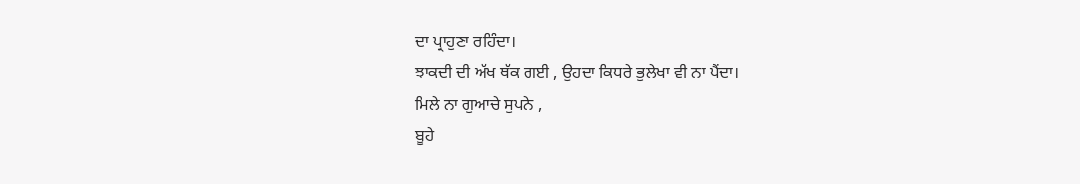ਦਾ ਪ੍ਰਾਹੁਣਾ ਰਹਿੰਦਾ।
ਝਾਕਦੀ ਦੀ ਅੱਖ ਥੱਕ ਗਈ , ਉਹਦਾ ਕਿਧਰੇ ਭੁਲੇਖਾ ਵੀ ਨਾ ਪੈਂਦਾ।
ਮਿਲੇ ਨਾ ਗੁਆਚੇ ਸੁਪਨੇ ,
ਬੂਹੇ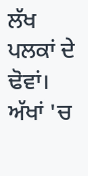ਲੱਖ ਪਲਕਾਂ ਦੇ ਢੋਵਾਂ।
ਅੱਖਾਂ 'ਚ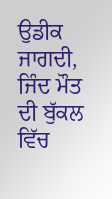ਉਡੀਕ ਜਾਗਦੀ,
ਜਿੰਦ ਮੌਤ ਦੀ ਬੁੱਕਲ ਵਿੱਚ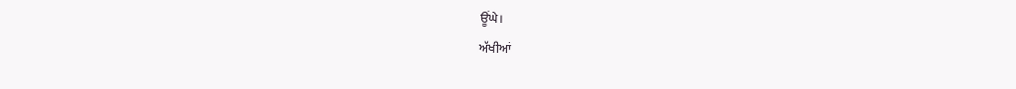ਊਂਘੇ।
ਅੱਖੀਆਂ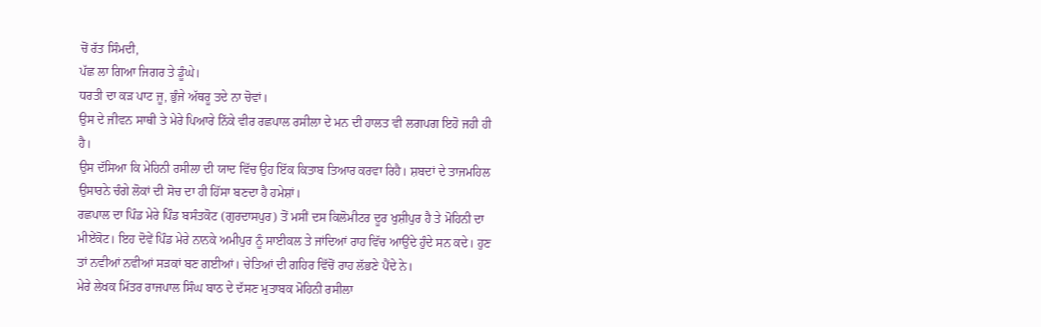ਚੋਂ ਰੱਤ ਸਿੰਮਦੀ,
ਪੱਛ ਲਾ ਗਿਆ ਜਿਗਰ ਤੇ ਡੂੰਘੇ।
ਧਰਤੀ ਦਾ ਕੜ ਪਾਟ ਜੂ, ਭੁੰਜੇ ਅੱਥਰੂ ਤਦੇ ਨਾ ਚੋਵਾਂ।
ਉਸ ਦੇ ਜੀਵਨ ਸਾਥੀ ਤੇ ਮੇਰੇ ਪਿਆਰੇ ਨਿੱਕੇ ਵੀਰ ਰਛਪਾਲ ਰਸੀਲਾ ਦੇ ਮਨ ਦੀ ਹਾਲਤ ਵੀ ਲਗਪਗ ਇਹੋ ਜਹੀ ਹੀ ਹੈ।
ਉਸ ਦੱਸਿਆ ਕਿ ਮੇਹਿਨੀ ਰਸੀਲਾ ਦੀ ਯਾਦ ਵਿੱਚ ਉਹ ਇੱਕ ਕਿਤਾਬ ਤਿਆਰ ਕਰਵਾ ਰਿਹੈ। ਸ਼ਬਦਾਂ ਦੇ ਤਾਜਮਹਿਲ ਉਸਾਰਨੇ ਚੰਗੇ ਲੋਕਾਂ ਦੀ ਸੋਚ ਦਾ ਹੀ ਹਿੱਸਾ ਬਣਦਾ ਹੈ ਹਮੇਸ਼ਾਂ।
ਰਛਪਾਲ ਦਾ ਪਿੰਡ ਮੇਰੇ ਪਿੰਡ ਬਸੰਤਕੋਟ (ਗੁਰਦਾਸਪੁਰ) ਤੋਂ ਮਸੀਂ ਦਸ ਕਿਲੋਮੀਟਰ ਦੂਰ ਖੁਸ਼ੀਪੁਰ ਹੈ ਤੇ ਮੋਹਿਨੀ ਦਾ ਮੀਏਂਕੋਟ। ਇਹ ਦੋਵੇਂ ਪਿੰਡ ਮੇਰੇ ਨਾਨਕੇ ਅਮੀਪੁਰ ਨੂੰ ਸਾਈਕਲ ਤੇ ਜਾਂਦਿਆਂ ਰਾਹ ਵਿੱਚ ਆਉਂਦੇ ਹੁੰਦੇ ਸਨ ਕਦੇ। ਹੁਣ ਤਾਂ ਨਵੀਆਂ ਨਵੀਆਂ ਸੜਕਾਂ ਬਣ ਗਈਆਂ। ਚੇਤਿਆਂ ਦੀ ਗਹਿਰ ਵਿੱਚੋਂ ਰਾਹ ਲੱਭਣੇ ਪੈਂਦੇ ਨੇ।
ਮੇਰੇ ਲੇਖਕ ਮਿੱਤਰ ਰਾਜਪਾਲ ਸਿੰਘ ਬਾਠ ਦੇ ਦੱਸਣ ਮੁਤਾਬਕ ਮੋਹਿਨੀ ਰਸੀਲਾ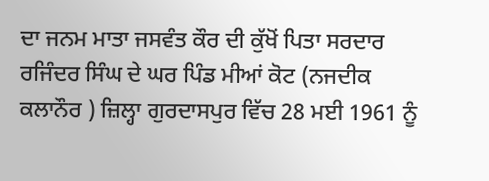ਦਾ ਜਨਮ ਮਾਤਾ ਜਸਵੰਤ ਕੌਰ ਦੀ ਕੁੱਖੋਂ ਪਿਤਾ ਸਰਦਾਰ ਰਜਿੰਦਰ ਸਿੰਘ ਦੇ ਘਰ ਪਿੰਡ ਮੀਆਂ ਕੋਟ (ਨਜਦੀਕ ਕਲਾਨੌਰ ) ਜ਼ਿਲ੍ਹਾ ਗੁਰਦਾਸਪੁਰ ਵਿੱਚ 28 ਮਈ 1961 ਨੂੰ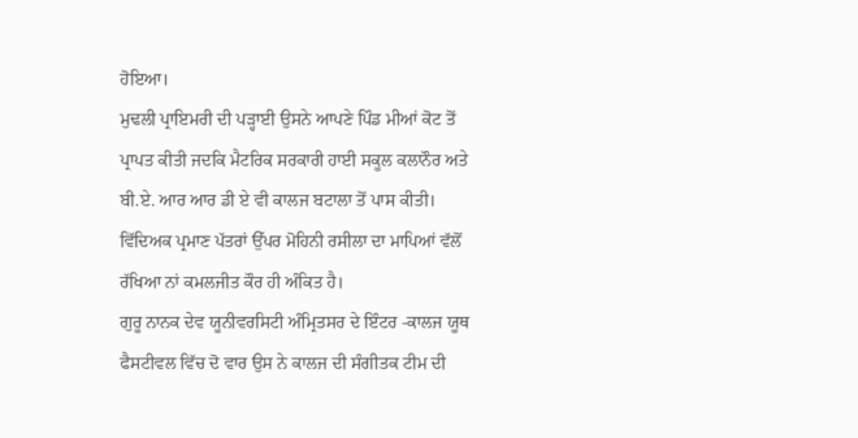ਹੋਇਆ।
ਮੁਢਲੀ ਪ੍ਰਾਇਮਰੀ ਦੀ ਪੜ੍ਹਾਈ ਉਸਨੇ ਆਪਣੇ ਪਿੰਡ ਮੀਆਂ ਕੋਟ ਤੋਂ ਪ੍ਰਾਪਤ ਕੀਤੀ ਜਦਕਿ ਮੈਟਰਿਕ ਸਰਕਾਰੀ ਹਾਈ ਸਕੂਲ ਕਲਾਨੌਰ ਅਤੇ ਬੀ.ਏ. ਆਰ ਆਰ ਡੀ ਏ ਵੀ ਕਾਲਜ ਬਟਾਲਾ ਤੋਂ ਪਾਸ ਕੀਤੀ।
ਵਿੱਦਿਅਕ ਪ੍ਰਮਾਣ ਪੱਤਰਾਂ ਉੱਪਰ ਮੋਹਿਨੀ ਰਸੀਲਾ ਦਾ ਮਾਪਿਆਂ ਵੱਲੋਂ ਰੱਖਿਆ ਨਾਂ ਕਮਲਜੀਤ ਕੌਰ ਹੀ ਅੰਕਿਤ ਹੈ।
ਗੁਰੂ ਨਾਨਕ ਦੇਵ ਯੂਨੀਵਰਸਿਟੀ ਅੰਮ੍ਰਿਤਸਰ ਦੇ ਇੰਟਰ -ਕਾਲਜ ਯੂਥ ਫੈਸਟੀਵਲ ਵਿੱਚ ਦੋ ਵਾਰ ਉਸ ਨੇ ਕਾਲਜ ਦੀ ਸੰਗੀਤਕ ਟੀਮ ਦੀ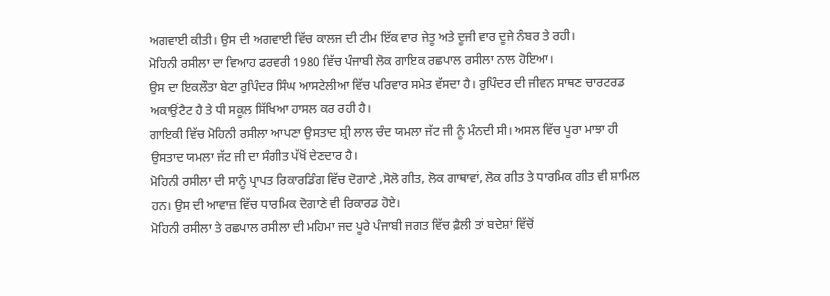ਅਗਵਾਈ ਕੀਤੀ। ਉਸ ਦੀ ਅਗਵਾਈ ਵਿੱਚ ਕਾਲਜ ਦੀ ਟੀਮ ਇੱਕ ਵਾਰ ਜੇਤੂ ਅਤੇ ਦੂਜੀ ਵਾਰ ਦੂਜੇ ਨੰਬਰ ਤੇ ਰਹੀ।
ਮੋਹਿਨੀ ਰਸੀਲਾ ਦਾ ਵਿਆਹ ਫਰਵਰੀ 1980 ਵਿੱਚ ਪੰਜਾਬੀ ਲੋਕ ਗਾਇਕ ਰਛਪਾਲ ਰਸੀਲਾ ਨਾਲ ਹੋਇਆ।
ਉਸ ਦਾ ਇਕਲੌਤਾ ਬੇਟਾ ਰੁਪਿੰਦਰ ਸਿੰਘ ਆਸਟੇਲੀਆ ਵਿੱਚ ਪਰਿਵਾਰ ਸਮੇਤ ਵੱਸਦਾ ਹੈ। ਰੁਪਿੰਦਰ ਦੀ ਜੀਵਨ ਸਾਥਣ ਚਾਰਟਰਡ ਅਕਾਉਂਟੈਟ ਹੈ ਤੇ ਧੀ ਸਕੂਲ ਸਿੱਖਿਆ ਹਾਸਲ ਕਰ ਰਹੀ ਹੈ।
ਗਾਇਕੀ ਵਿੱਚ ਮੋਹਿਨੀ ਰਸੀਲਾ ਆਪਣਾ ਉਸਤਾਦ ਸ਼੍ਰੀ ਲਾਲ ਚੰਦ ਯਮਲਾ ਜੱਟ ਜੀ ਨੂੰ ਮੰਨਦੀ ਸੀ। ਅਸਲ ਵਿੱਚ ਪੂਰਾ ਮਾਝਾ ਹੀ ਉਸਤਾਦ ਯਮਲਾ ਜੱਟ ਜੀ ਦਾ ਸੰਗੀਤ ਪੱਖੋਂ ਦੇਣਦਾਰ ਹੈ।
ਮੋਹਿਨੀ ਰਸੀਲਾ ਦੀ ਸਾਨੂੰ ਪ੍ਰਾਪਤ ਰਿਕਾਰਡਿੰਗ ਵਿੱਚ ਦੋਗਾਣੇ ,ਸੋਲੋ ਗੀਤ, ਲੋਕ ਗਾਥਾਵਾਂ, ਲੋਕ ਗੀਤ ਤੇ ਧਾਰਮਿਕ ਗੀਤ ਵੀ ਸ਼ਾਮਿਲ ਹਨ। ਉਸ ਦੀ ਆਵਾਜ਼ ਵਿੱਚ ਧਾਰਮਿਕ ਦੋਗਾਣੇ ਵੀ ਰਿਕਾਰਡ ਹੋਏ।
ਮੋਹਿਨੀ ਰਸੀਲਾ ਤੇ ਰਛਪਾਲ ਰਸੀਲਾ ਦੀ ਮਹਿਮਾ ਜਦ ਪੂਰੇ ਪੰਜਾਬੀ ਜਗਤ ਵਿੱਚ ਫ਼ੈਲੀ ਤਾਂ ਬਦੇਸ਼ਾਂ ਵਿੱਚੋਂ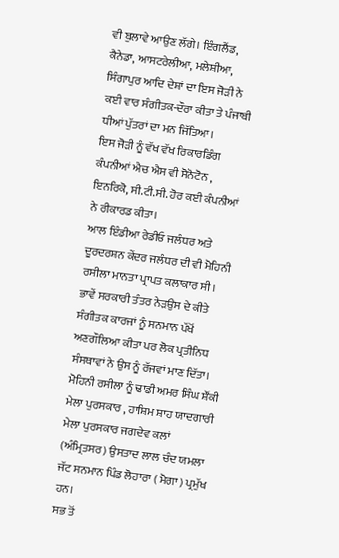ਵੀ ਬੁਲਾਵੇ ਆਉਣ ਲੱਗੇ। ਇੰਗਲੈਂਡ, ਕੈਨੇਡਾ, ਆਸਟਰੇਲੀਆ, ਮਲੇਸ਼ੀਆ, ਸਿੰਗਾਪੁਰ ਆਦਿ ਦੇਸ਼ਾਂ ਦਾ ਇਸ ਜੋੜੀ ਨੇ ਕਈ ਵਾਰ ਸੰਗੀਤਕ-ਦੌਰਾ ਕੀਤਾ ਤੇ ਪੰਜਾਬੀ ਧੀਆਂ ਪੁੱਤਰਾਂ ਦਾ ਮਨ ਜਿੱਤਿਆ।
ਇਸ ਜੋੜੀ ਨੂੰ ਵੱਖ ਵੱਖ ਰਿਕਾਰਡਿੰਗ ਕੰਪਨੀਆਂ ਐਚ ਐਸ ਵੀ ਸੋਨੋਟੋਨ , ਇਨਰਿਕੋ, ਸੀ.ਟੀ.ਸੀ. ਹੋਰ ਕਈ ਕੰਪਨੀਆਂ ਨੇ ਰੀਕਾਰਡ ਕੀਤਾ।
ਆਲ ਇੰਡੀਆ ਰੇਡੀਓ ਜਲੰਧਰ ਅਤੇ ਦੂਰਦਰਸ਼ਨ ਕੇਂਦਰ ਜਲੰਧਰ ਦੀ ਵੀ ਮੋਹਿਨੀ ਰਸੀਲਾ ਮਾਨਤਾ ਪ੍ਰਾਪਤ ਕਲਾਕਾਰ ਸੀ।
ਭਾਵੇਂ ਸਰਕਾਰੀ ਤੰਤਰ ਨੇੜਉਸ ਦੇ ਕੀਤੇ ਸੰਗੀਤਕ ਕਾਰਜਾਂ ਨੂੰ ਸਨਮਾਨ ਪੱਖੋਂ ਅਣਗੌਲਿਆ ਕੀਤਾ ਪਰ ਲੋਕ ਪ੍ਰਤੀਨਿਧ ਸੰਸਥਾਵਾਂ ਨੇ ਉਸ ਨੂੰ ਰੱਜਵਾਂ ਮਾਣ ਦਿੱਤਾ। ਮੋਹਿਨੀ ਰਸੀਲਾ ਨੂੰ ਢਾਡੀ ਅਮਰ ਸਿੰਘ ਸ਼ੌਂਕੀ ਮੇਲਾ ਪੁਰਸਕਾਰ , ਹਾਸ਼ਿਮ ਸ਼ਾਹ ਯਾਦਗਾਰੀ ਮੇਲਾ ਪੁਰਸਕਾਰ ਜਗਦੇਵ ਕਲਾਂ (ਅੰਮ੍ਰਿਤਸਰ) ਉਸਤਾਦ ਲਾਲ ਚੰਦ ਯਮਲਾ ਜੱਟ ਸਨਮਾਨ ਪਿੰਡ ਲੋਹਾਰਾ ( ਮੋਗਾ ) ਪ੍ਰਮੁੱਖ ਹਨ।
ਸਭ ਤੋਂ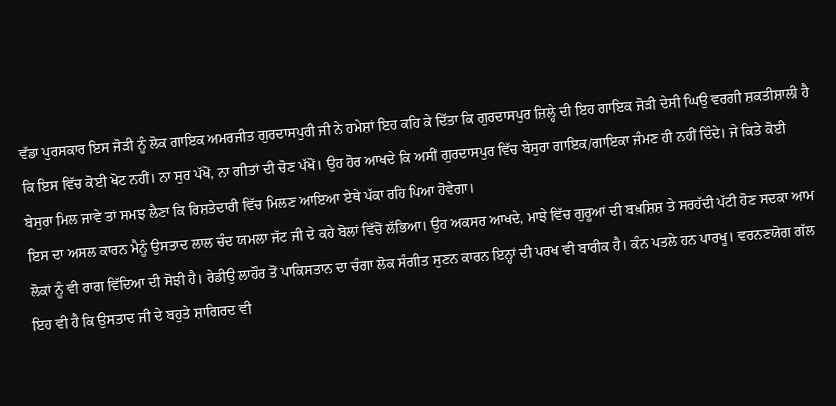ਵੱਡਾ ਪੁਰਸਕਾਰ ਇਸ ਜੋੜੀ ਨੂੰ ਲੋਕ ਗਾਇਕ ਅਮਰਜੀਤ ਗੁਰਦਾਸਪੁਰੀ ਜੀ ਨੇ ਹਮੇਸ਼ਾਂ ਇਹ ਕਹਿ ਕੇ ਦਿੱਤਾ ਕਿ ਗੁਰਦਾਸਪੁਰ ਜ਼ਿਲ੍ਹੇ ਦੀ ਇਹ ਗਾਇਕ ਜੋੜੀ ਦੇਸੀ ਘਿਉ ਵਰਗੀ ਸ਼ਕਤੀਸ਼ਾਲੀ ਹੈ ਕਿ ਇਸ ਵਿੱਚ ਕੋਈ ਖੋਟ ਨਹੀਂ। ਨਾ ਸੁਰ ਪੱਖੋਂ, ਨਾ ਗੀਤਾਂ ਦੀ ਚੋਣ ਪੱਖੋਂ। ਉਹ ਹੋਰ ਆਖਦੇ ਕਿ ਅਸੀਂ ਗੁਰਦਾਸਪੁਰ ਵਿੱਚ ਬੇਸੁਰਾ ਗਾਇਕ/ਗਾਇਕਾ ਜੰਮਣ ਹੀ ਨਹੀਂ ਦਿੰਦੇ। ਜੇ ਕਿਤੇ ਕੋਈ ਬੇਸੁਰਾ ਮਿਲ ਜਾਵੇ ਤਾਂ ਸਮਝ ਲੈਣਾ ਕਿ ਰਿਸ਼ਤੇਦਾਰੀ ਵਿੱਚ ਮਿਲਣ ਆਇਆ ਏਥੇ ਪੱਕਾ ਰਹਿ ਪਿਆ ਹੋਵੇਗਾ।
ਇਸ ਦਾ ਅਸਲ ਕਾਰਨ ਮੈਨੂੰ ਉਸਤਾਦ ਲਾਲ ਚੰਦ ਯਮਲਾ ਜੱਟ ਜੀ ਦੇ ਕਹੇ ਬੋਲਾਂ ਵਿੱਚੋਂ ਲੱਭਿਆ। ਉਹ ਅਕਸਰ ਆਖਦੇ, ਮਾਝੇ ਵਿੱਚ ਗੁਰੂਆਂ ਦੀ ਬਖ਼ਸ਼ਿਸ਼ ਤੇ ਸਰਹੱਦੀ ਪੱਟੀ ਹੋਣ ਸਦਕਾ ਆਮ ਲੋਕਾਂ ਨੂੰ ਵੀ ਰਾਗ ਵਿੱਦਿਆ ਦੀ ਸੋਝੀ ਹੈ। ਰੇਡੀਉ ਲਾਹੌਰ ਤੋਂ ਪਾਕਿਸਤਾਨ ਦਾ ਚੰਗਾ ਲੋਕ ਸੰਗੀਤ ਸੁਣਨ ਕਾਰਨ ਇਨ੍ਹਾਂ ਦੀ ਪਰਖ ਵੀ ਬਾਰੀਕ ਹੈ। ਕੰਨ ਪਤਲੇ ਹਨ ਪਾਰਖੂ। ਵਰਨਣਯੋਗ ਗੱਲ ਇਹ ਵੀ ਹੈ ਕਿ ਉਸਤਾਦ ਜੀ ਦੇ ਬਹੁਤੇ ਸ਼ਾਗਿਰਦ ਵੀ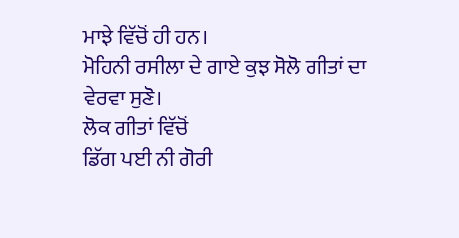ਮਾਝੇ ਵਿੱਚੋਂ ਹੀ ਹਨ।
ਮੋਹਿਨੀ ਰਸੀਲਾ ਦੇ ਗਾਏ ਕੁਝ ਸੋਲੋ ਗੀਤਾਂ ਦਾ ਵੇਰਵਾ ਸੁਣੋ।
ਲੋਕ ਗੀਤਾਂ ਵਿੱਚੋਂ
ਡਿੱਗ ਪਈ ਨੀ ਗੋਰੀ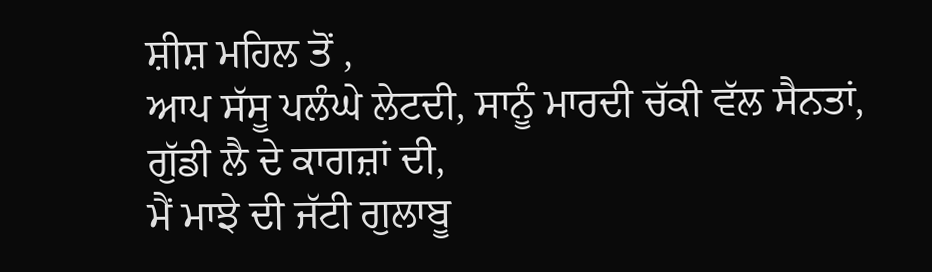ਸ਼ੀਸ਼ ਮਹਿਲ ਤੋਂ ,
ਆਪ ਸੱਸੂ ਪਲੰਘੇ ਲੇਟਦੀ, ਸਾਨੂੰ ਮਾਰਦੀ ਚੱਕੀ ਵੱਲ ਸੈਨਤਾਂ,
ਗੁੱਡੀ ਲੈ ਦੇ ਕਾਗਜ਼ਾਂ ਦੀ,
ਮੈਂ ਮਾਝੇ ਦੀ ਜੱਟੀ ਗੁਲਾਬੂ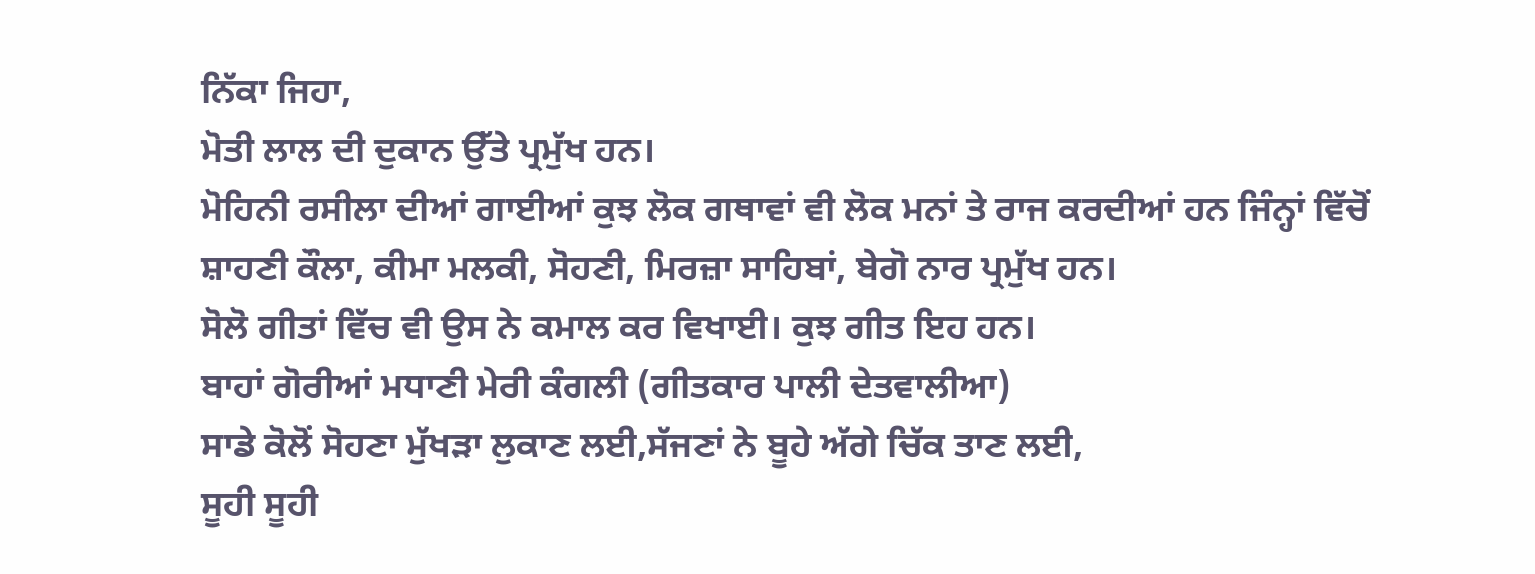ਨਿੱਕਾ ਜਿਹਾ,
ਮੋਤੀ ਲਾਲ ਦੀ ਦੁਕਾਨ ਉੱਤੇ ਪ੍ਰਮੁੱਖ ਹਨ।
ਮੋਹਿਨੀ ਰਸੀਲਾ ਦੀਆਂ ਗਾਈਆਂ ਕੁਝ ਲੋਕ ਗਥਾਵਾਂ ਵੀ ਲੋਕ ਮਨਾਂ ਤੇ ਰਾਜ ਕਰਦੀਆਂ ਹਨ ਜਿੰਨ੍ਹਾਂ ਵਿੱਚੋਂ ਸ਼ਾਹਣੀ ਕੌਲਾ, ਕੀਮਾ ਮਲਕੀ, ਸੋਹਣੀ, ਮਿਰਜ਼ਾ ਸਾਹਿਬਾਂ, ਬੇਗੋ ਨਾਰ ਪ੍ਰਮੁੱਖ ਹਨ।
ਸੋਲੋ ਗੀਤਾਂ ਵਿੱਚ ਵੀ ਉਸ ਨੇ ਕਮਾਲ ਕਰ ਵਿਖਾਈ। ਕੁਝ ਗੀਤ ਇਹ ਹਨ।
ਬਾਹਾਂ ਗੋਰੀਆਂ ਮਧਾਣੀ ਮੇਰੀ ਕੰਗਲੀ (ਗੀਤਕਾਰ ਪਾਲੀ ਦੇਤਵਾਲੀਆ)
ਸਾਡੇ ਕੋਲੋਂ ਸੋਹਣਾ ਮੁੱਖੜਾ ਲੁਕਾਣ ਲਈ,ਸੱਜਣਾਂ ਨੇ ਬੂਹੇ ਅੱਗੇ ਚਿੱਕ ਤਾਣ ਲਈ,
ਸੂਹੀ ਸੂਹੀ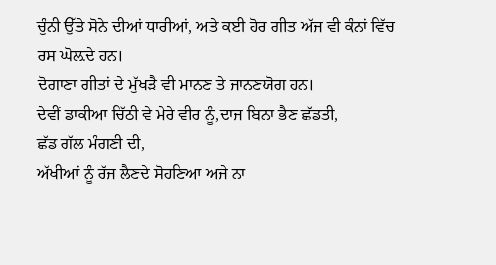ਚੁੰਨੀ ਉੱਤੇ ਸੋਨੇ ਦੀਆਂ ਧਾਰੀਆਂ, ਅਤੇ ਕਈ ਹੋਰ ਗੀਤ ਅੱਜ ਵੀ ਕੰਨਾਂ ਵਿੱਚ ਰਸ ਘੋਲ਼ਦੇ ਹਨ।
ਦੋਗਾਣਾ ਗੀਤਾਂ ਦੇ ਮੁੱਖੜੈ ਵੀ ਮਾਨਣ ਤੇ ਜਾਨਣਯੋਗ ਹਨ।
ਦੇਵੀਂ ਡਾਕੀਆ ਚਿੱਠੀ ਵੇ ਮੇਰੇ ਵੀਰ ਨੂੰ,ਦਾਜ ਬਿਨਾ ਭੈਣ ਛੱਡਤੀ,
ਛੱਡ ਗੱਲ ਮੰਗਣੀ ਦੀ,
ਅੱਖੀਆਂ ਨੂੰ ਰੱਜ ਲੈਣਦੇ ਸੋਹਣਿਆ ਅਜੇ ਨਾ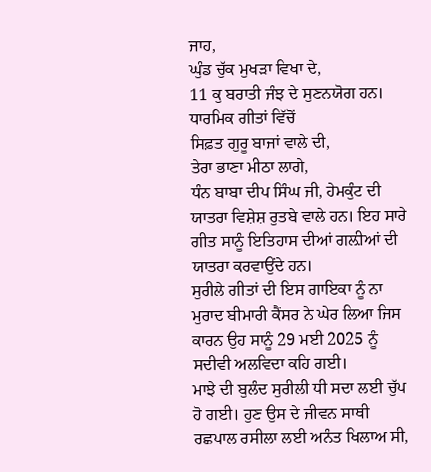ਜਾਹ,
ਘੁੰਡ ਚੁੱਕ ਮੁਖੜਾ ਵਿਖਾ ਦੇ,
11 ਕੁ ਬਰਾਤੀ ਜੰਝ ਦੇ ਸੁਣਨਯੋਗ ਹਨ।
ਧਾਰਮਿਕ ਗੀਤਾਂ ਵਿੱਚੋਂ
ਸਿਫ਼ਤ ਗੁਰੂ ਬਾਜਾਂ ਵਾਲੇ ਦੀ,
ਤੇਰਾ ਭਾਣਾ ਮੀਠਾ ਲਾਗੇ,
ਧੰਨ ਬਾਬਾ ਦੀਪ ਸਿੰਘ ਜੀ, ਹੇਮਕੁੰਟ ਦੀ ਯਾਤਰਾ ਵਿਸ਼ੇਸ਼ ਰੁਤਬੇ ਵਾਲੇ ਹਨ। ਇਹ ਸਾਰੇ ਗੀਤ ਸਾਨੂੰ ਇਤਿਹਾਸ ਦੀਆਂ ਗਲ਼ੀਆਂ ਦੀ ਯਾਤਰਾ ਕਰਵਾਉਂਦੇ ਹਨ।
ਸੁਰੀਲੇ ਗੀਤਾਂ ਦੀ ਇਸ ਗਾਇਕਾ ਨੂੰ ਨਾ ਮੁਰਾਦ ਬੀਮਾਰੀ ਕੈਂਸਰ ਨੇ ਘੇਰ ਲਿਆ ਜਿਸ ਕਾਰਨ ਉਹ ਸਾਨੂੰ 29 ਮਈ 2025 ਨੂੰ ਸਦੀਵੀ ਅਲਵਿਦਾ ਕਹਿ ਗਈ।
ਮਾਝੇ ਦੀ ਬੁਲੰਦ ਸੁਰੀਲੀ ਧੀ ਸਦਾ ਲਈ ਚੁੱਪ ਹੋ ਗਈ। ਹੁਣ ਉਸ ਦੇ ਜੀਵਨ ਸਾਥੀ ਰਛਪਾਲ ਰਸੀਲਾ ਲਈ ਅਨੰਤ ਖਿਲਾਅ ਸੀ,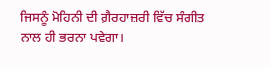ਜਿਸਨੂੰ ਮੋਹਿਨੀ ਦੀ ਗ਼ੈਰਹਾਜ਼ਰੀ ਵਿੱਚ ਸੰਗੀਤ ਨਾਲ ਹੀ ਭਰਨਾ ਪਵੇਗਾ।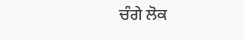ਚੰਗੇ ਲੋਕ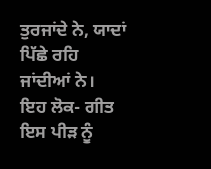ਤੁਰਜਾਂਦੇ ਨੇ, ਯਾਦਾਂ ਪਿੱਛੇ ਰਹਿ ਜਾਂਦੀਆਂ ਨੇ।
ਇਹ ਲੋਕ- ਗੀਤ ਇਸ ਪੀੜ ਨੂੰ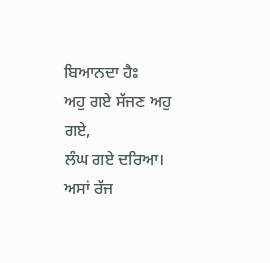ਬਿਆਨਦਾ ਹੈਃ
ਅਹੁ ਗਏ ਸੱਜਣ ਅਹੁ ਗਏ,
ਲੰਘ ਗਏ ਦਰਿਆ।
ਅਸਾਂ ਰੱਜ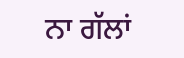ਨਾ ਗੱਲਾਂ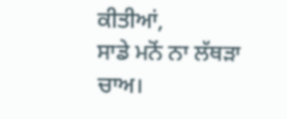ਕੀਤੀਆਂ,
ਸਾਡੇ ਮਨੋਂ ਨਾ ਲੱਥੜਾ ਚਾਅ।